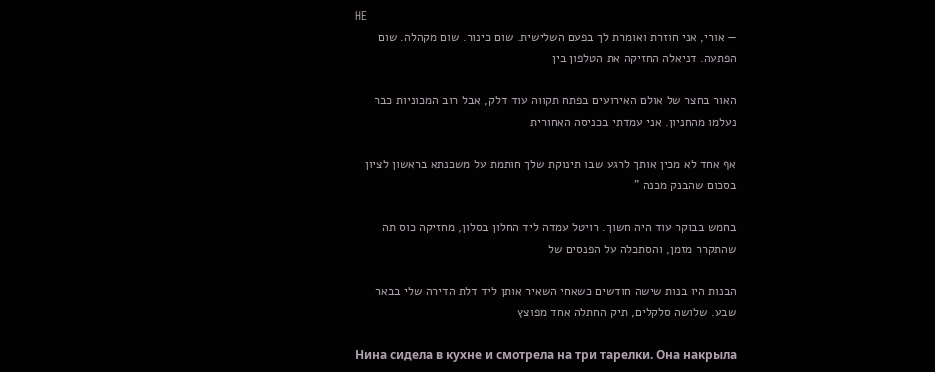HE
— אורי, אני חוזרת ואומרת לך בפעם השלישית. שום כינור. שום מקהלה. שום הפתעה. דניאלה החזיקה את הטלפון בין

האור בחצר של אולם האירועים בפתח תקווה עוד דלק, אבל רוב המכוניות כבר נעלמו מהחניון. אני עמדתי בכניסה האחורית

אף אחד לא מכין אותך לרגע שבו תינוקת שלך חותמת על משכנתא בראשון לציון בסכום שהבנק מכנה "

בחמש בבוקר עוד היה חשוך. רויטל עמדה ליד החלון בסלון, מחזיקה כוס תה שהתקרר מזמן, והסתכלה על הפנסים של

הבנות היו בנות שישה חודשים כשאחי השאיר אותן ליד דלת הדירה שלי בבאר שבע. שלושה סלקלים, תיק החתלה אחד מפוצץ

Нина сидела в кухне и смотрела на три тарелки. Она накрыла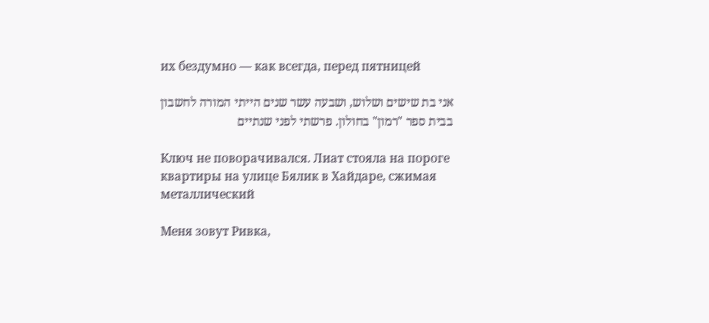их бездумно — как всегда, перед пятницей

אני בת שישים ושלוש, ושבעה עשר שנים הייתי המורה לחשבון בבית ספר "רמון" בחולון. פרשתי לפני שנתיים

Ключ не поворачивался. Лиат стояла на пороге квартиры на улице Бялик в Хайдаре, сжимая металлический

Меня зовут Ривка,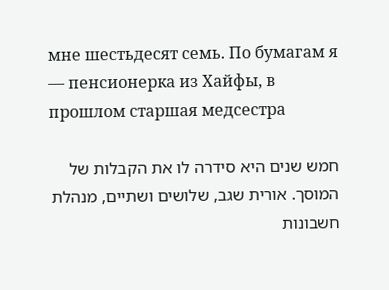мне шестьдесят семь. По бумагам я — пенсионерка из Хайфы, в прошлом старшая медсестра

חמש שנים היא סידרה לו את הקבלות של המוסך. אורית שגב, שלושים ושתיים, מנהלת חשבונות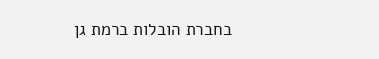בחברת הובלות ברמת גן